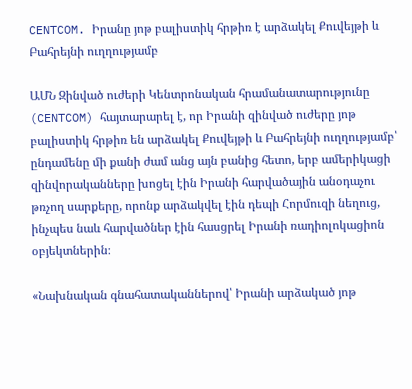CENTCOM. Իրանը յոթ բալիստիկ հրթիռ է արձակել Քուվեյթի և Բահրեյնի ուղղությամբ

ԱՄՆ Զինված ուժերի Կենտրոնական հրամանատարությունը (CENTCOM) հայտարարել է, որ Իրանի զինված ուժերը յոթ բալիստիկ հրթիռ են արձակել Քուվեյթի և Բահրեյնի ուղղությամբ՝ ընդամենը մի քանի ժամ անց այն բանից հետո, երբ ամերիկացի զինվորականները խոցել էին Իրանի հարվածային անօդաչու թռչող սարքերը, որոնք արձակվել էին դեպի Հորմուզի նեղուց, ինչպես նաև հարվածներ էին հասցրել Իրանի ռադիոլոկացիոն օբյեկտներին։

«Նախնական գնահատականներով՝ Իրանի արձակած յոթ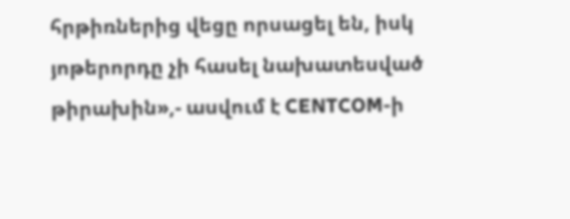հրթիռներից վեցը որսացել են, իսկ յոթերորդը չի հասել նախատեսված թիրախին»,- ասվում է CENTCOM-ի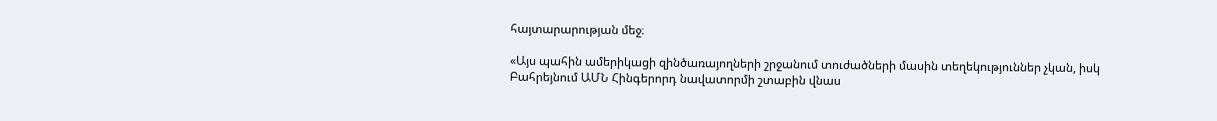հայտարարության մեջ։

«Այս պահին ամերիկացի զինծառայողների շրջանում տուժածների մասին տեղեկություններ չկան, իսկ Բահրեյնում ԱՄՆ Հինգերորդ նավատորմի շտաբին վնաս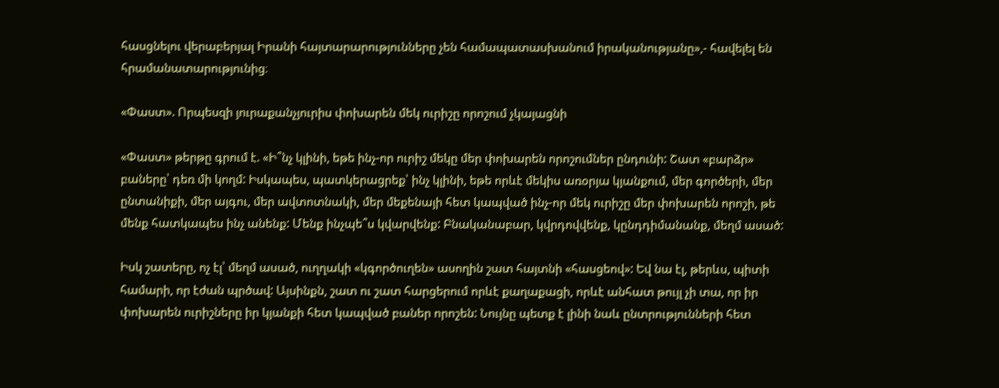հասցնելու վերաբերյալ Իրանի հայտարարությունները չեն համապատասխանում իրականությանը»,- հավելել են հրամանատարությունից։

«Փաստ». Որպեսզի յուրաքանչյուրիս փոխարեն մեկ ուրիշը որոշում չկայացնի

«Փաստ» թերթը գրում է. «Ի՞նչ կլինի, եթե ինչ-որ ուրիշ մեկը մեր փոխարեն որոշումներ ընդունի: Շատ «բարձր» բաները՝ դեռ մի կողմ: Իսկապես, պատկերացրեք՝ ինչ կլինի, եթե որևէ մեկիս առօրյա կյանքում, մեր գործերի, մեր ընտանիքի, մեր այգու, մեր ավտոտնակի, մեր մեքենայի հետ կապված ինչ-որ մեկ ուրիշը մեր փոխարեն որոշի, թե մենք հատկապես ինչ անենք: Մենք ինչպե՞ս կվարվենք: Բնականաբար, կվրդովվենք, կընդդիմանանք, մեղմ ասած:

Իսկ շատերը, ոչ էլ՝ մեղմ ասած, ուղղակի «կգործուղեն» ասողին շատ հայտնի «հասցեով»: Եվ նա էլ, թերևս, պիտի համարի, որ էժան պրծավ: Այսինքն, շատ ու շատ հարցերում որևէ քաղաքացի, որևէ անհատ թույլ չի տա, որ իր փոխարեն ուրիշները իր կյանքի հետ կապված բաներ որոշեն: Նույնը պետք է լինի նաև ընտրությունների հետ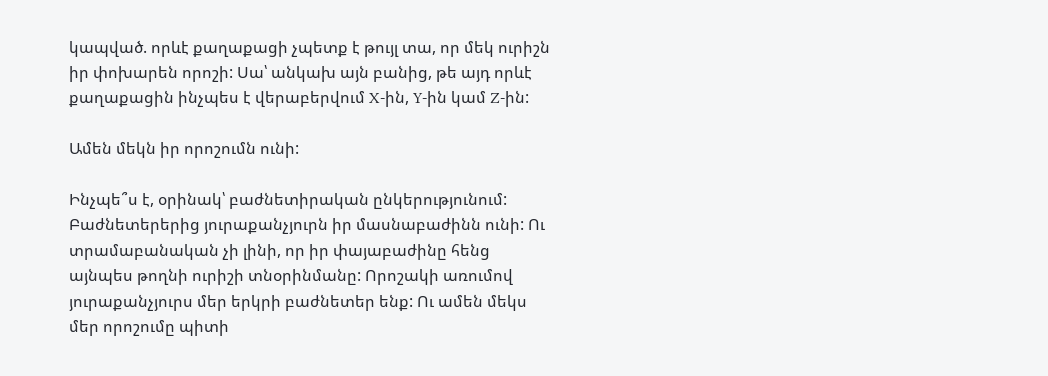կապված. որևէ քաղաքացի չպետք է թույլ տա, որ մեկ ուրիշն իր փոխարեն որոշի: Սա՝ անկախ այն բանից, թե այդ որևէ քաղաքացին ինչպես է վերաբերվում X-ին, Y-ին կամ Z-ին:

Ամեն մեկն իր որոշումն ունի:

Ինչպե՞ս է, օրինակ՝ բաժնետիրական ընկերությունում: Բաժնետերերից յուրաքանչյուրն իր մասնաբաժինն ունի: Ու տրամաբանական չի լինի, որ իր փայաբաժինը հենց այնպես թողնի ուրիշի տնօրինմանը: Որոշակի առումով յուրաքանչյուրս մեր երկրի բաժնետեր ենք: Ու ամեն մեկս մեր որոշումը պիտի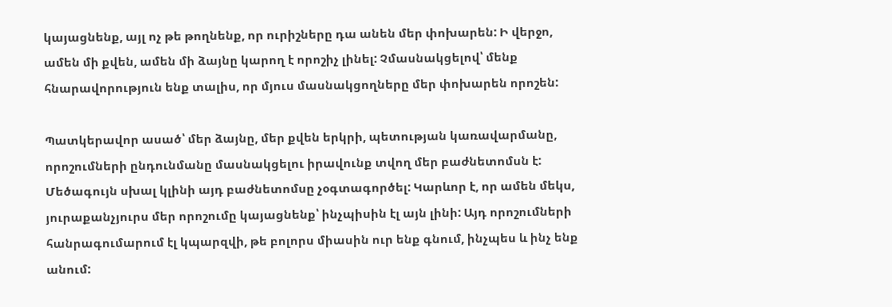կայացնենք, այլ ոչ թե թողնենք, որ ուրիշները դա անեն մեր փոխարեն: Ի վերջո, ամեն մի քվեն, ամեն մի ձայնը կարող է որոշիչ լինել: Չմասնակցելով՝ մենք հնարավորություն ենք տալիս, որ մյուս մասնակցողները մեր փոխարեն որոշեն:

Պատկերավոր ասած՝ մեր ձայնը, մեր քվեն երկրի, պետության կառավարմանը, որոշումների ընդունմանը մասնակցելու իրավունք տվող մեր բաժնետոմսն է: Մեծագույն սխալ կլինի այդ բաժնետոմսը չօգտագործել: Կարևոր է, որ ամեն մեկս, յուրաքանչյուրս մեր որոշումը կայացնենք՝ ինչպիսին էլ այն լինի: Այդ որոշումների հանրագումարում էլ կպարզվի, թե բոլորս միասին ուր ենք գնում, ինչպես և ինչ ենք անում: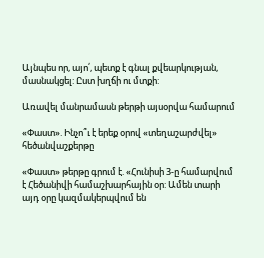Այնպես որ, այո՛, պետք է գնալ քվեարկության, մասնակցել: Ըստ խղճի ու մտքի:

Առավել մանրամասն թերթի այսօրվա համարում

«Փաստ». Ինչո՞ւ է երեք օրով «տեղաշարժվել» հեծանվաշքերթը

«Փաստ» թերթը գրում է. «Հունիսի 3-ը համարվում է Հեծանիվի համաշխարհային օր: Ամեն տարի այդ օրը կազմակերպվում են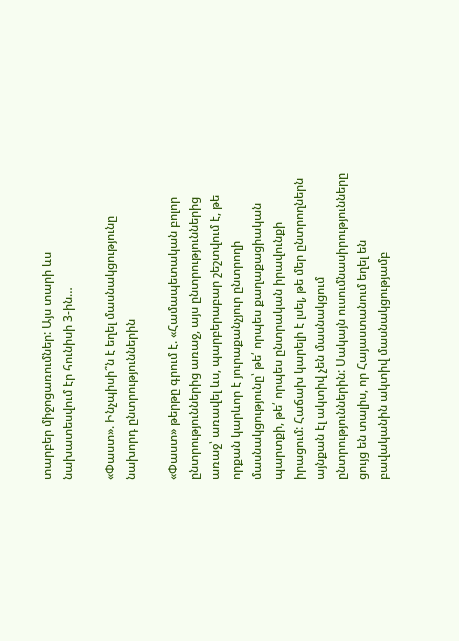տարբեր միջոցառումներ: Այս տարի ևս նախատեսվում էր հունիսի 3-ին…

«Փաստ». Ինչպիսի՞ն է եղել մասնակցությունը նախորդ ընտրություններին

«Փաստ» թերթը գրում է. «Համապետական բոլոր ընտրություններից առաջ, այս ընտրություններից առաջ՝ առավել ևս, պարբերաբար շեշտվում է, թե որքան կարևոր է յուրաքանչյուր ընտրողի մասնակցությունը՝ թե՛ որպես քաղաքացիական պարտքի, թե՛ որպես ընտրական իրավունքի իրացում: Հաճախ կարելի է լսել, թե մեր ընտրողներն այնքան էլ ակտիվ չեն մասնակցում ընտրություններին: Սակայն ուսումնասիրությունները ցույց են տալիս, որ Հայաստանում եղել են բավականին ակտիվ մասնակցությամբ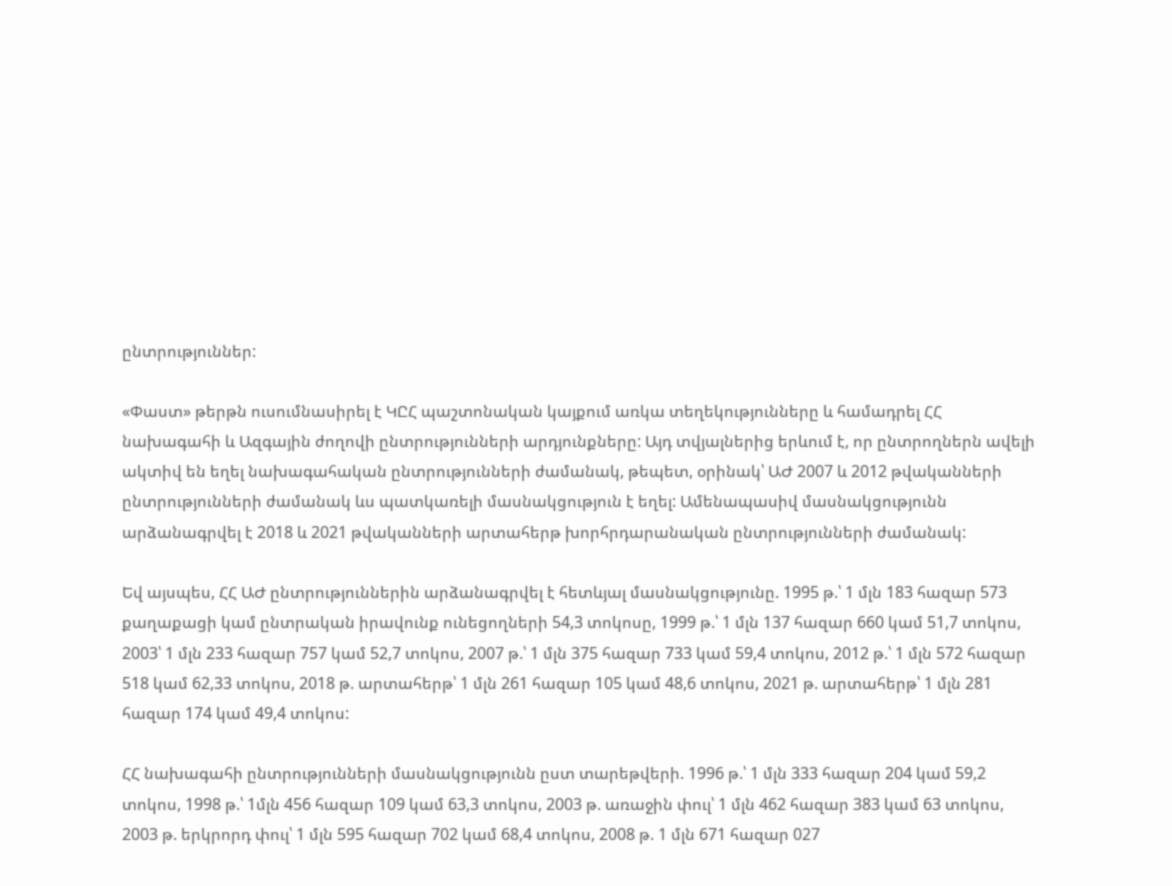ընտրություններ:

«Փաստ» թերթն ուսումնասիրել է ԿԸՀ պաշտոնական կայքում առկա տեղեկությունները և համադրել ՀՀ նախագահի և Ազգային ժողովի ընտրությունների արդյունքները: Այդ տվյալներից երևում է, որ ընտրողներն ավելի ակտիվ են եղել նախագահական ընտրությունների ժամանակ, թեպետ, օրինակ՝ ԱԺ 2007 և 2012 թվականների ընտրությունների ժամանակ ևս պատկառելի մասնակցություն է եղել: Ամենապասիվ մասնակցությունն արձանագրվել է 2018 և 2021 թվականների արտահերթ խորհրդարանական ընտրությունների ժամանակ:

Եվ այսպես, ՀՀ ԱԺ ընտրություններին արձանագրվել է հետևյալ մասնակցությունը. 1995 թ.՝ 1 մլն 183 հազար 573 քաղաքացի կամ ընտրական իրավունք ունեցողների 54,3 տոկոսը, 1999 թ.՝ 1 մլն 137 հազար 660 կամ 51,7 տոկոս, 2003՝ 1 մլն 233 հազար 757 կամ 52,7 տոկոս, 2007 թ.՝ 1 մլն 375 հազար 733 կամ 59,4 տոկոս, 2012 թ.՝ 1 մլն 572 հազար 518 կամ 62,33 տոկոս, 2018 թ. արտահերթ՝ 1 մլն 261 հազար 105 կամ 48,6 տոկոս, 2021 թ. արտահերթ՝ 1 մլն 281 հազար 174 կամ 49,4 տոկոս:

ՀՀ նախագահի ընտրությունների մասնակցությունն ըստ տարեթվերի. 1996 թ.՝ 1 մլն 333 հազար 204 կամ 59,2 տոկոս, 1998 թ.՝ 1մլն 456 հազար 109 կամ 63,3 տոկոս, 2003 թ. առաջին փուլ՝ 1 մլն 462 հազար 383 կամ 63 տոկոս, 2003 թ. երկրորդ փուլ՝ 1 մլն 595 հազար 702 կամ 68,4 տոկոս, 2008 թ. 1 մլն 671 հազար 027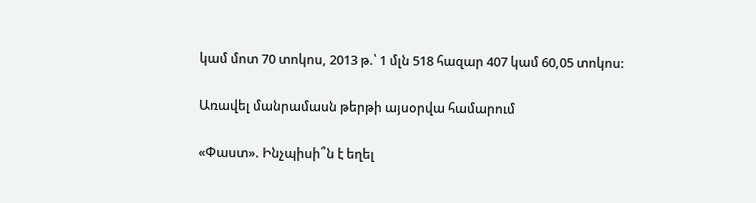կամ մոտ 70 տոկոս, 2013 թ.՝ 1 մլն 518 հազար 407 կամ 60,05 տոկոս:

Առավել մանրամասն թերթի այսօրվա համարում

«Փաստ». Ինչպիսի՞ն է եղել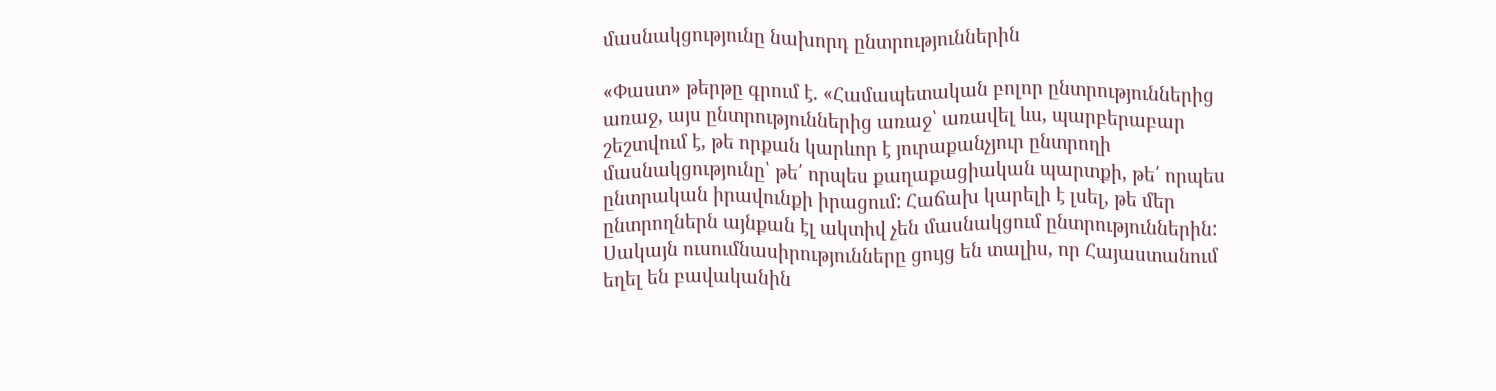մասնակցությունը նախորդ ընտրություններին

«Փաստ» թերթը գրում է. «Համապետական բոլոր ընտրություններից առաջ, այս ընտրություններից առաջ՝ առավել ևս, պարբերաբար շեշտվում է, թե որքան կարևոր է յուրաքանչյուր ընտրողի մասնակցությունը՝ թե՛ որպես քաղաքացիական պարտքի, թե՛ որպես ընտրական իրավունքի իրացում: Հաճախ կարելի է լսել, թե մեր ընտրողներն այնքան էլ ակտիվ չեն մասնակցում ընտրություններին: Սակայն ուսումնասիրությունները ցույց են տալիս, որ Հայաստանում եղել են բավականին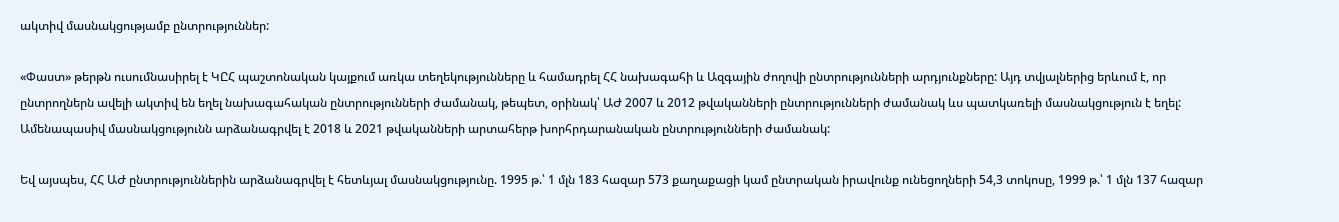ակտիվ մասնակցությամբ ընտրություններ:

«Փաստ» թերթն ուսումնասիրել է ԿԸՀ պաշտոնական կայքում առկա տեղեկությունները և համադրել ՀՀ նախագահի և Ազգային ժողովի ընտրությունների արդյունքները: Այդ տվյալներից երևում է, որ ընտրողներն ավելի ակտիվ են եղել նախագահական ընտրությունների ժամանակ, թեպետ, օրինակ՝ ԱԺ 2007 և 2012 թվականների ընտրությունների ժամանակ ևս պատկառելի մասնակցություն է եղել: Ամենապասիվ մասնակցությունն արձանագրվել է 2018 և 2021 թվականների արտահերթ խորհրդարանական ընտրությունների ժամանակ:

Եվ այսպես, ՀՀ ԱԺ ընտրություններին արձանագրվել է հետևյալ մասնակցությունը. 1995 թ.՝ 1 մլն 183 հազար 573 քաղաքացի կամ ընտրական իրավունք ունեցողների 54,3 տոկոսը, 1999 թ.՝ 1 մլն 137 հազար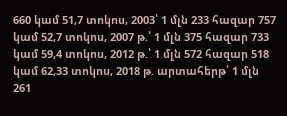660 կամ 51,7 տոկոս, 2003՝ 1 մլն 233 հազար 757 կամ 52,7 տոկոս, 2007 թ.՝ 1 մլն 375 հազար 733 կամ 59,4 տոկոս, 2012 թ.՝ 1 մլն 572 հազար 518 կամ 62,33 տոկոս, 2018 թ. արտահերթ՝ 1 մլն 261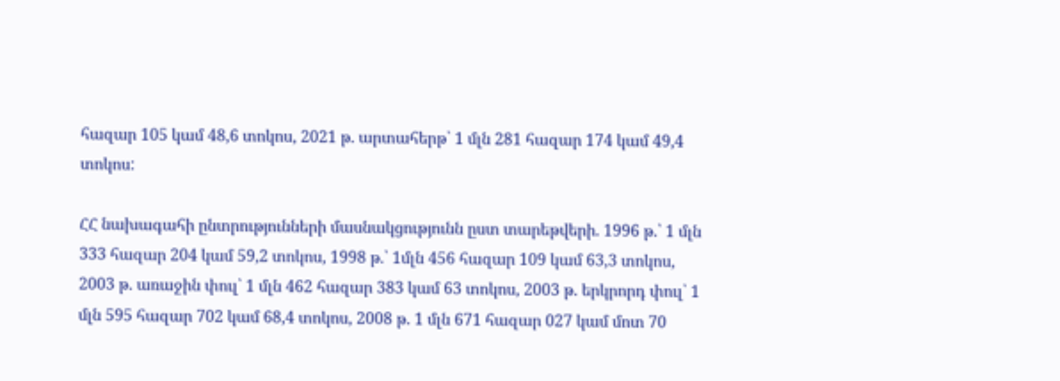հազար 105 կամ 48,6 տոկոս, 2021 թ. արտահերթ՝ 1 մլն 281 հազար 174 կամ 49,4 տոկոս:

ՀՀ նախագահի ընտրությունների մասնակցությունն ըստ տարեթվերի. 1996 թ.՝ 1 մլն 333 հազար 204 կամ 59,2 տոկոս, 1998 թ.՝ 1մլն 456 հազար 109 կամ 63,3 տոկոս, 2003 թ. առաջին փուլ՝ 1 մլն 462 հազար 383 կամ 63 տոկոս, 2003 թ. երկրորդ փուլ՝ 1 մլն 595 հազար 702 կամ 68,4 տոկոս, 2008 թ. 1 մլն 671 հազար 027 կամ մոտ 70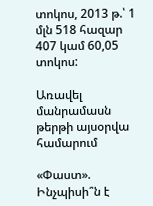տոկոս, 2013 թ.՝ 1 մլն 518 հազար 407 կամ 60,05 տոկոս:

Առավել մանրամասն թերթի այսօրվա համարում

«Փաստ». Ինչպիսի՞ն է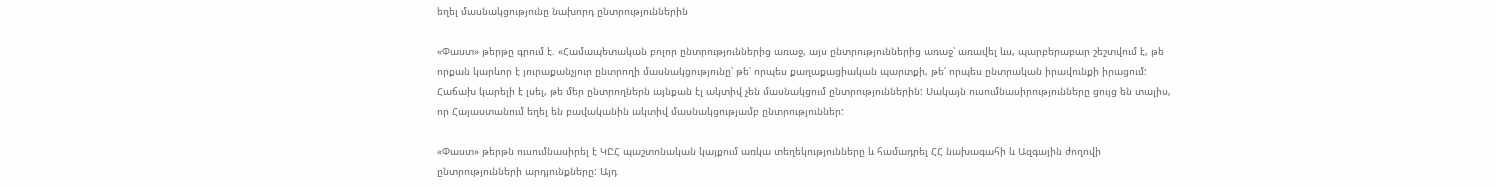եղել մասնակցությունը նախորդ ընտրություններին

«Փաստ» թերթը գրում է. «Համապետական բոլոր ընտրություններից առաջ, այս ընտրություններից առաջ՝ առավել ևս, պարբերաբար շեշտվում է, թե որքան կարևոր է յուրաքանչյուր ընտրողի մասնակցությունը՝ թե՛ որպես քաղաքացիական պարտքի, թե՛ որպես ընտրական իրավունքի իրացում: Հաճախ կարելի է լսել, թե մեր ընտրողներն այնքան էլ ակտիվ չեն մասնակցում ընտրություններին: Սակայն ուսումնասիրությունները ցույց են տալիս, որ Հայաստանում եղել են բավականին ակտիվ մասնակցությամբ ընտրություններ:

«Փաստ» թերթն ուսումնասիրել է ԿԸՀ պաշտոնական կայքում առկա տեղեկությունները և համադրել ՀՀ նախագահի և Ազգային ժողովի ընտրությունների արդյունքները: Այդ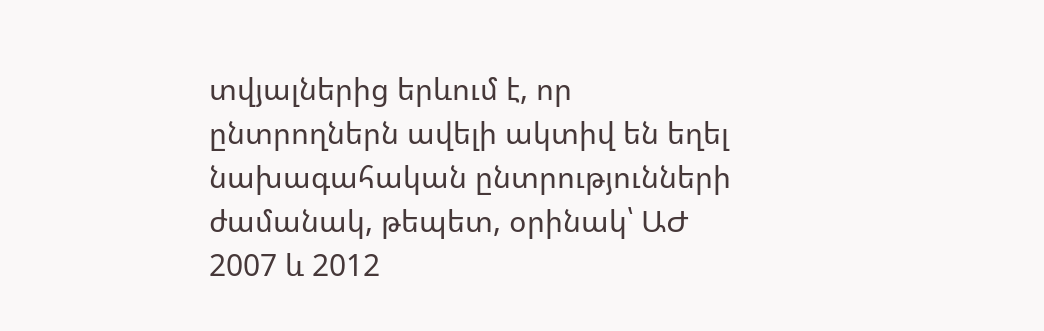տվյալներից երևում է, որ ընտրողներն ավելի ակտիվ են եղել նախագահական ընտրությունների ժամանակ, թեպետ, օրինակ՝ ԱԺ 2007 և 2012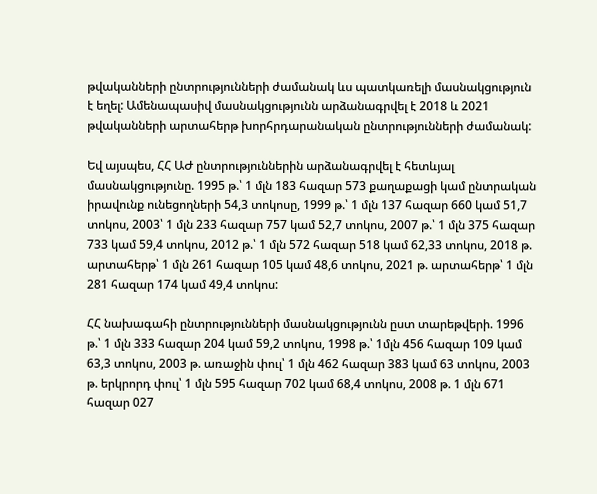թվականների ընտրությունների ժամանակ ևս պատկառելի մասնակցություն է եղել: Ամենապասիվ մասնակցությունն արձանագրվել է 2018 և 2021 թվականների արտահերթ խորհրդարանական ընտրությունների ժամանակ:

Եվ այսպես, ՀՀ ԱԺ ընտրություններին արձանագրվել է հետևյալ մասնակցությունը. 1995 թ.՝ 1 մլն 183 հազար 573 քաղաքացի կամ ընտրական իրավունք ունեցողների 54,3 տոկոսը, 1999 թ.՝ 1 մլն 137 հազար 660 կամ 51,7 տոկոս, 2003՝ 1 մլն 233 հազար 757 կամ 52,7 տոկոս, 2007 թ.՝ 1 մլն 375 հազար 733 կամ 59,4 տոկոս, 2012 թ.՝ 1 մլն 572 հազար 518 կամ 62,33 տոկոս, 2018 թ. արտահերթ՝ 1 մլն 261 հազար 105 կամ 48,6 տոկոս, 2021 թ. արտահերթ՝ 1 մլն 281 հազար 174 կամ 49,4 տոկոս:

ՀՀ նախագահի ընտրությունների մասնակցությունն ըստ տարեթվերի. 1996 թ.՝ 1 մլն 333 հազար 204 կամ 59,2 տոկոս, 1998 թ.՝ 1մլն 456 հազար 109 կամ 63,3 տոկոս, 2003 թ. առաջին փուլ՝ 1 մլն 462 հազար 383 կամ 63 տոկոս, 2003 թ. երկրորդ փուլ՝ 1 մլն 595 հազար 702 կամ 68,4 տոկոս, 2008 թ. 1 մլն 671 հազար 027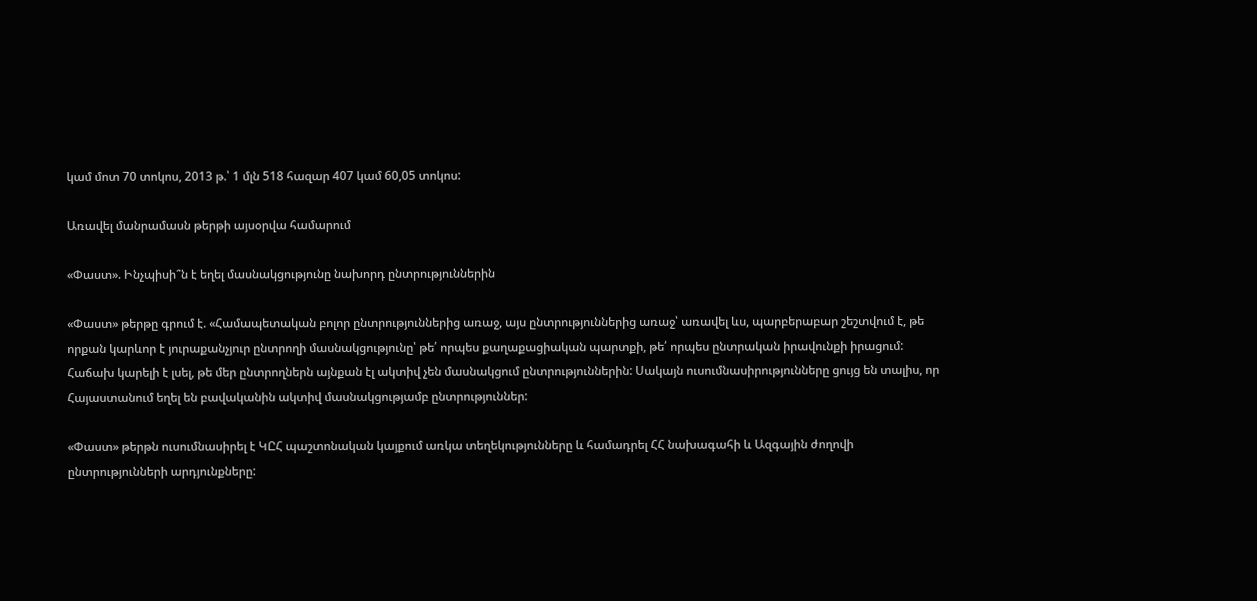կամ մոտ 70 տոկոս, 2013 թ.՝ 1 մլն 518 հազար 407 կամ 60,05 տոկոս:

Առավել մանրամասն թերթի այսօրվա համարում

«Փաստ». Ինչպիսի՞ն է եղել մասնակցությունը նախորդ ընտրություններին

«Փաստ» թերթը գրում է. «Համապետական բոլոր ընտրություններից առաջ, այս ընտրություններից առաջ՝ առավել ևս, պարբերաբար շեշտվում է, թե որքան կարևոր է յուրաքանչյուր ընտրողի մասնակցությունը՝ թե՛ որպես քաղաքացիական պարտքի, թե՛ որպես ընտրական իրավունքի իրացում: Հաճախ կարելի է լսել, թե մեր ընտրողներն այնքան էլ ակտիվ չեն մասնակցում ընտրություններին: Սակայն ուսումնասիրությունները ցույց են տալիս, որ Հայաստանում եղել են բավականին ակտիվ մասնակցությամբ ընտրություններ:

«Փաստ» թերթն ուսումնասիրել է ԿԸՀ պաշտոնական կայքում առկա տեղեկությունները և համադրել ՀՀ նախագահի և Ազգային ժողովի ընտրությունների արդյունքները: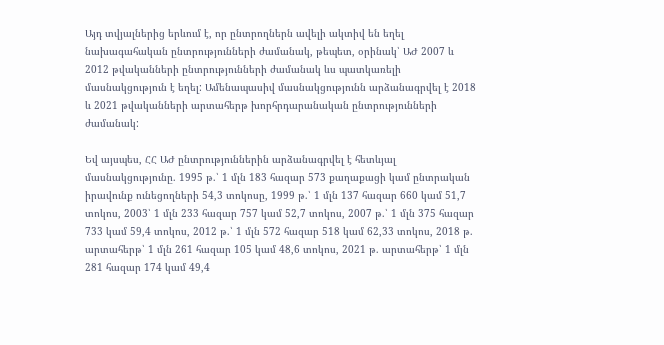Այդ տվյալներից երևում է, որ ընտրողներն ավելի ակտիվ են եղել նախագահական ընտրությունների ժամանակ, թեպետ, օրինակ՝ ԱԺ 2007 և 2012 թվականների ընտրությունների ժամանակ ևս պատկառելի մասնակցություն է եղել: Ամենապասիվ մասնակցությունն արձանագրվել է 2018 և 2021 թվականների արտահերթ խորհրդարանական ընտրությունների ժամանակ:

Եվ այսպես, ՀՀ ԱԺ ընտրություններին արձանագրվել է հետևյալ մասնակցությունը. 1995 թ.՝ 1 մլն 183 հազար 573 քաղաքացի կամ ընտրական իրավունք ունեցողների 54,3 տոկոսը, 1999 թ.՝ 1 մլն 137 հազար 660 կամ 51,7 տոկոս, 2003՝ 1 մլն 233 հազար 757 կամ 52,7 տոկոս, 2007 թ.՝ 1 մլն 375 հազար 733 կամ 59,4 տոկոս, 2012 թ.՝ 1 մլն 572 հազար 518 կամ 62,33 տոկոս, 2018 թ. արտահերթ՝ 1 մլն 261 հազար 105 կամ 48,6 տոկոս, 2021 թ. արտահերթ՝ 1 մլն 281 հազար 174 կամ 49,4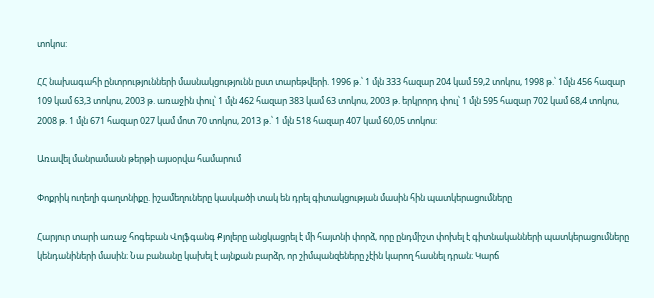տոկոս:

ՀՀ նախագահի ընտրությունների մասնակցությունն ըստ տարեթվերի. 1996 թ.՝ 1 մլն 333 հազար 204 կամ 59,2 տոկոս, 1998 թ.՝ 1մլն 456 հազար 109 կամ 63,3 տոկոս, 2003 թ. առաջին փուլ՝ 1 մլն 462 հազար 383 կամ 63 տոկոս, 2003 թ. երկրորդ փուլ՝ 1 մլն 595 հազար 702 կամ 68,4 տոկոս, 2008 թ. 1 մլն 671 հազար 027 կամ մոտ 70 տոկոս, 2013 թ.՝ 1 մլն 518 հազար 407 կամ 60,05 տոկոս:

Առավել մանրամասն թերթի այսօրվա համարում

Փոքրիկ ուղեղի գաղտնիքը. իշամեղուները կասկածի տակ են դրել գիտակցության մասին հին պատկերացումները

Հարյուր տարի առաջ հոգեբան Վոլֆգանգ Քյոլերը անցկացրել է մի հայտնի փորձ, որը ընդմիշտ փոխել է գիտնականների պատկերացումները կենդանիների մասին։ Նա բանանը կախել է այնքան բարձր, որ շիմպանզեները չէին կարող հասնել դրան։ Կարճ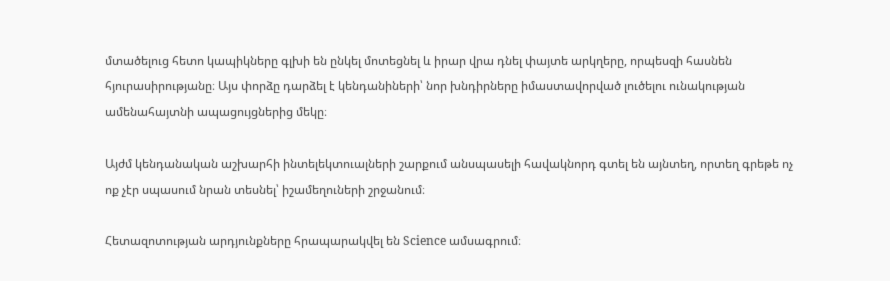մտածելուց հետո կապիկները գլխի են ընկել մոտեցնել և իրար վրա դնել փայտե արկղերը, որպեսզի հասնեն հյուրասիրությանը։ Այս փորձը դարձել է կենդանիների՝ նոր խնդիրները իմաստավորված լուծելու ունակության ամենահայտնի ապացույցներից մեկը։

Այժմ կենդանական աշխարհի ինտելեկտուալների շարքում անսպասելի հավակնորդ գտել են այնտեղ, որտեղ գրեթե ոչ ոք չէր սպասում նրան տեսնել՝ իշամեղուների շրջանում։

Հետազոտության արդյունքները հրապարակվել են Science ամսագրում։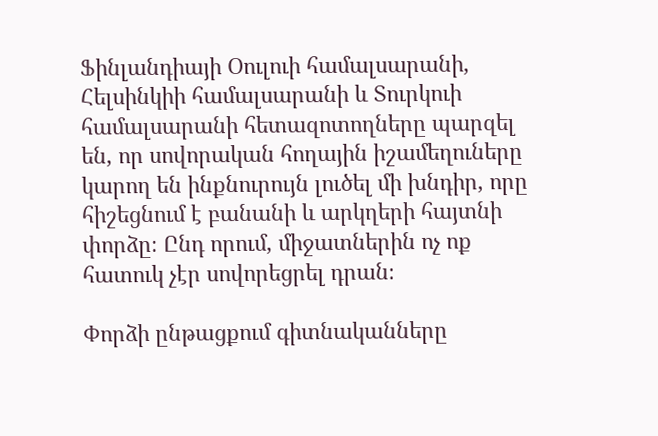Ֆինլանդիայի Օուլուի համալսարանի, Հելսինկիի համալսարանի և Տուրկուի համալսարանի հետազոտողները պարզել են, որ սովորական հողային իշամեղուները կարող են ինքնուրույն լուծել մի խնդիր, որը հիշեցնում է բանանի և արկղերի հայտնի փորձը։ Ընդ որում, միջատներին ոչ ոք հատուկ չէր սովորեցրել դրան։

Փորձի ընթացքում գիտնականները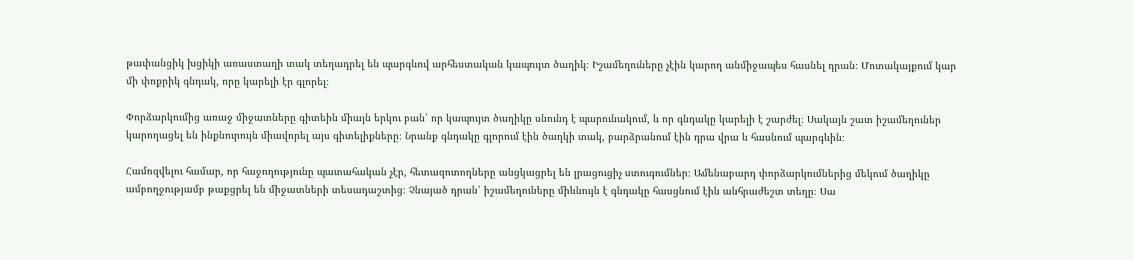թափանցիկ խցիկի առաստաղի տակ տեղադրել են պարգևով արհեստական կապույտ ծաղիկ։ Իշամեղուները չէին կարող անմիջապես հասնել դրան։ Մոտակայքում կար մի փոքրիկ գնդակ, որը կարելի էր գլորել։

Փորձարկումից առաջ միջատները գիտեին միայն երկու բան՝ որ կապույտ ծաղիկը սնունդ է պարունակում, և որ գնդակը կարելի է շարժել։ Սակայն շատ իշամեղուներ կարողացել են ինքնուրույն միավորել այս գիտելիքները։ Նրանք գնդակը գլորում էին ծաղկի տակ, բարձրանում էին դրա վրա և հասնում պարգևին։

Համոզվելու համար, որ հաջողությունը պատահական չէր, հետազոտողները անցկացրել են լրացուցիչ ստուգումներ։ Ամենաբարդ փորձարկումներից մեկում ծաղիկը ամբողջությամբ թաքցրել են միջատների տեսադաշտից։ Չնայած դրան՝ իշամեղուները միևնույն է գնդակը հասցնում էին անհրաժեշտ տեղը։ Սա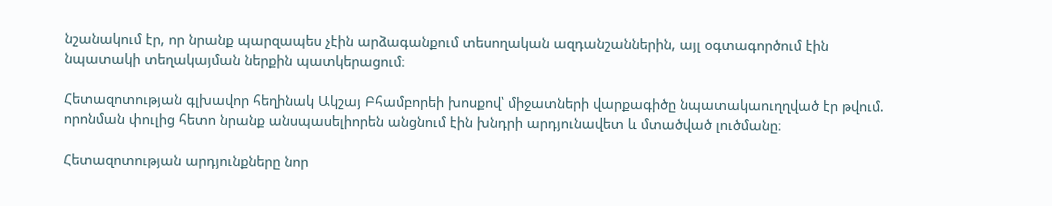նշանակում էր, որ նրանք պարզապես չէին արձագանքում տեսողական ազդանշաններին, այլ օգտագործում էին նպատակի տեղակայման ներքին պատկերացում։

Հետազոտության գլխավոր հեղինակ Ակշայ Բհամբորեի խոսքով՝ միջատների վարքագիծը նպատակաուղղված էր թվում. որոնման փուլից հետո նրանք անսպասելիորեն անցնում էին խնդրի արդյունավետ և մտածված լուծմանը։

Հետազոտության արդյունքները նոր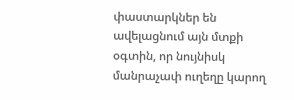փաստարկներ են ավելացնում այն մտքի օգտին, որ նույնիսկ մանրաչափ ուղեղը կարող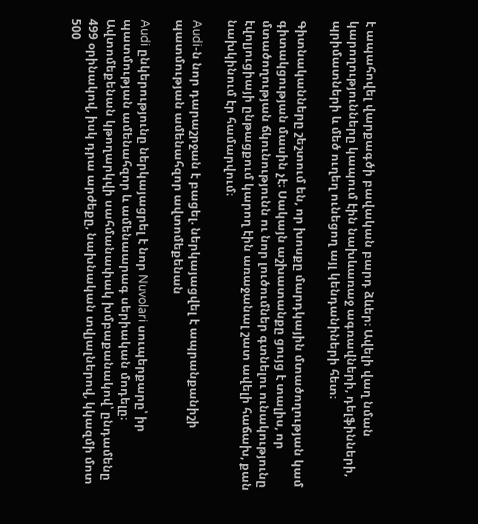է ապահովել վարքագծի բավական բարդ ձևեր։ Ավելի վաղ նման կարողությունները կապում էին նախևառաջ ագռավների, դելֆինների, պրիմատների և մեծ ուղեղ ունեցող այլ կենդանիների հետ։

Գիտնականները շեշտում են, որ խոսքը մարդկային մտածողության կամ գիտակցության մասին չէ։ Սակայն աշխատանքը ցույց է տալիս, որ մտածողության ճկունությունն ու նոր լուծումներ գտնելու ունակությունը էվոլյուցիայի ընթացքում կարող էին առաջանալ շատ ավելի հաճախ, քան նախկինում էր համարվում։

Audi-ն նոր դարաշրջան է բացել. ներկայացվել է ապրանքանիշի պատմության ամենահզոր ավտոմեքենան

Audi ընկերությունը ներկայացրել է նոր Nuvolari սուպերքարը՝ իր պատմության ամենահզոր և ամենաարագ սերիական մոդելը։ Ավտոմեքենան կթողարկվի սահմանափակ խմբաքանակով՝ ընդամենը 499 օրինակով, իսկ դրա արժեքը, նախնական տվյալներով, կկազմի մոտ 500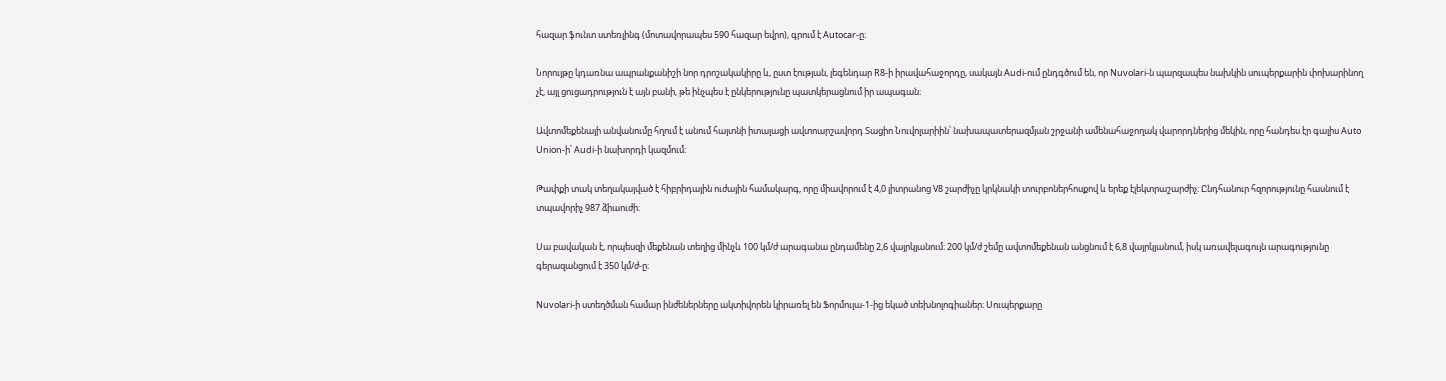հազար ֆունտ ստեռլինգ (մոտավորապես 590 հազար եվրո), գրում է Autocar-ը։

Նորույթը կդառնա ապրանքանիշի նոր դրոշակակիրը և, ըստ էության, լեգենդար R8-ի իրավահաջորդը, սակայն Audi-ում ընդգծում են, որ Nuvolari-ն պարզապես նախկին սուպերքարին փոխարինող չէ, այլ ցուցադրություն է այն բանի, թե ինչպես է ընկերությունը պատկերացնում իր ապագան։

Ավտոմեքենայի անվանումը հղում է անում հայտնի իտալացի ավտոարշավորդ Տացիո Նուվոլարիին՝ նախապատերազմյան շրջանի ամենահաջողակ վարորդներից մեկին, որը հանդես էր գալիս Auto Union-ի՝ Audi-ի նախորդի կազմում։

Թափքի տակ տեղակայված է հիբրիդային ուժային համակարգ, որը միավորում է 4,0 լիտրանոց V8 շարժիչը կրկնակի տուրբոներհոսքով և երեք էլեկտրաշարժիչ։ Ընդհանուր հզորությունը հասնում է տպավորիչ 987 ձիաուժի։

Սա բավական է, որպեսզի մեքենան տեղից մինչև 100 կմ/ժ արագանա ընդամենը 2,6 վայրկյանում։ 200 կմ/ժ շեմը ավտոմեքենան անցնում է 6,8 վայրկյանում, իսկ առավելագույն արագությունը գերազանցում է 350 կմ/ժ-ը։

Nuvolari-ի ստեղծման համար ինժեներները ակտիվորեն կիրառել են Ֆորմուլա-1-ից եկած տեխնոլոգիաներ։ Սուպերքարը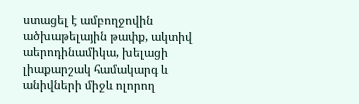ստացել է ամբողջովին ածխաթելային թափք, ակտիվ աերոդինամիկա, խելացի լիաքարշակ համակարգ և անիվների միջև ոլորող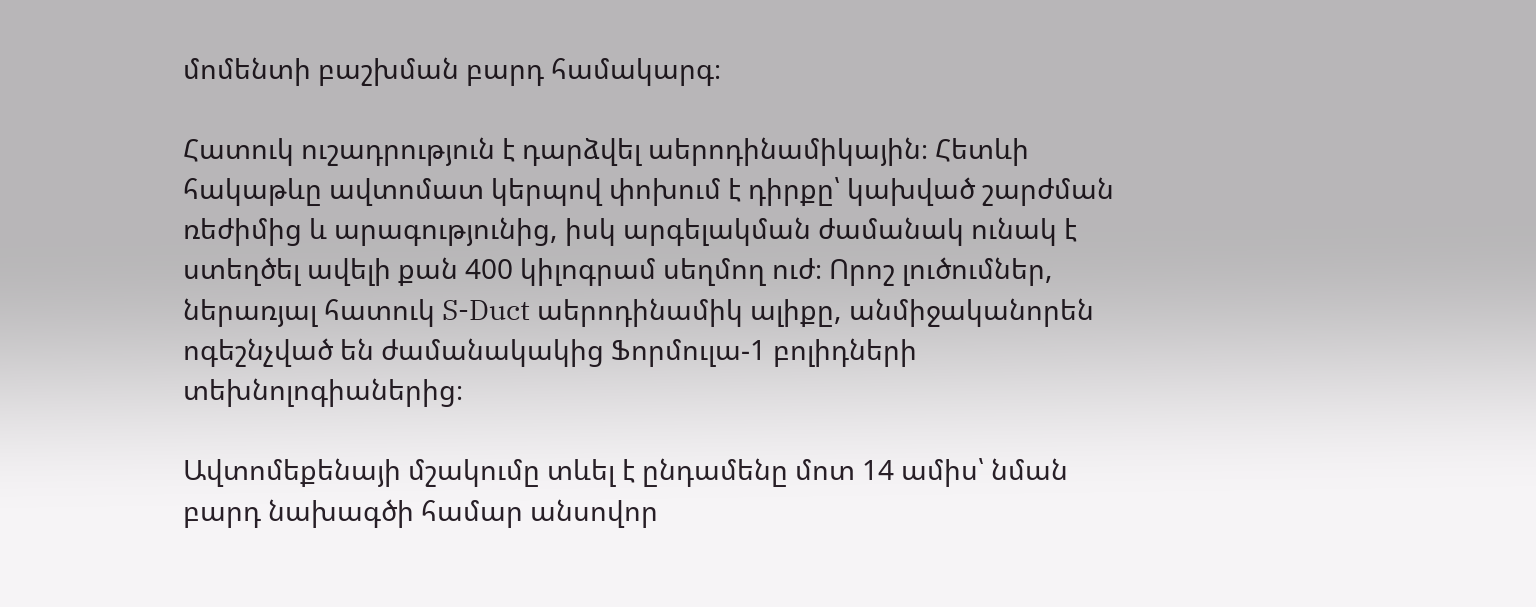մոմենտի բաշխման բարդ համակարգ։

Հատուկ ուշադրություն է դարձվել աերոդինամիկային։ Հետևի հակաթևը ավտոմատ կերպով փոխում է դիրքը՝ կախված շարժման ռեժիմից և արագությունից, իսկ արգելակման ժամանակ ունակ է ստեղծել ավելի քան 400 կիլոգրամ սեղմող ուժ։ Որոշ լուծումներ, ներառյալ հատուկ S-Duct աերոդինամիկ ալիքը, անմիջականորեն ոգեշնչված են ժամանակակից Ֆորմուլա-1 բոլիդների տեխնոլոգիաներից։

Ավտոմեքենայի մշակումը տևել է ընդամենը մոտ 14 ամիս՝ նման բարդ նախագծի համար անսովոր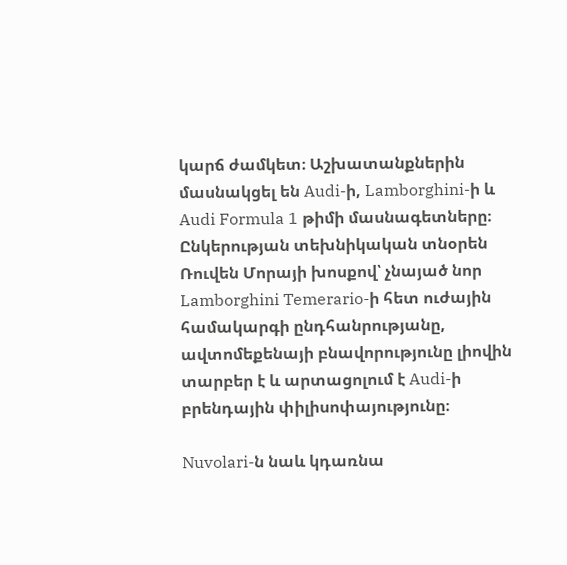կարճ ժամկետ։ Աշխատանքներին մասնակցել են Audi-ի, Lamborghini-ի և Audi Formula 1 թիմի մասնագետները։ Ընկերության տեխնիկական տնօրեն Ռուվեն Մորայի խոսքով՝ չնայած նոր Lamborghini Temerario-ի հետ ուժային համակարգի ընդհանրությանը, ավտոմեքենայի բնավորությունը լիովին տարբեր է և արտացոլում է Audi-ի բրենդային փիլիսոփայությունը։

Nuvolari-ն նաև կդառնա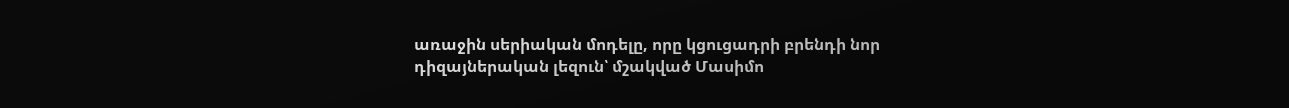առաջին սերիական մոդելը, որը կցուցադրի բրենդի նոր դիզայներական լեզուն՝ մշակված Մասիմո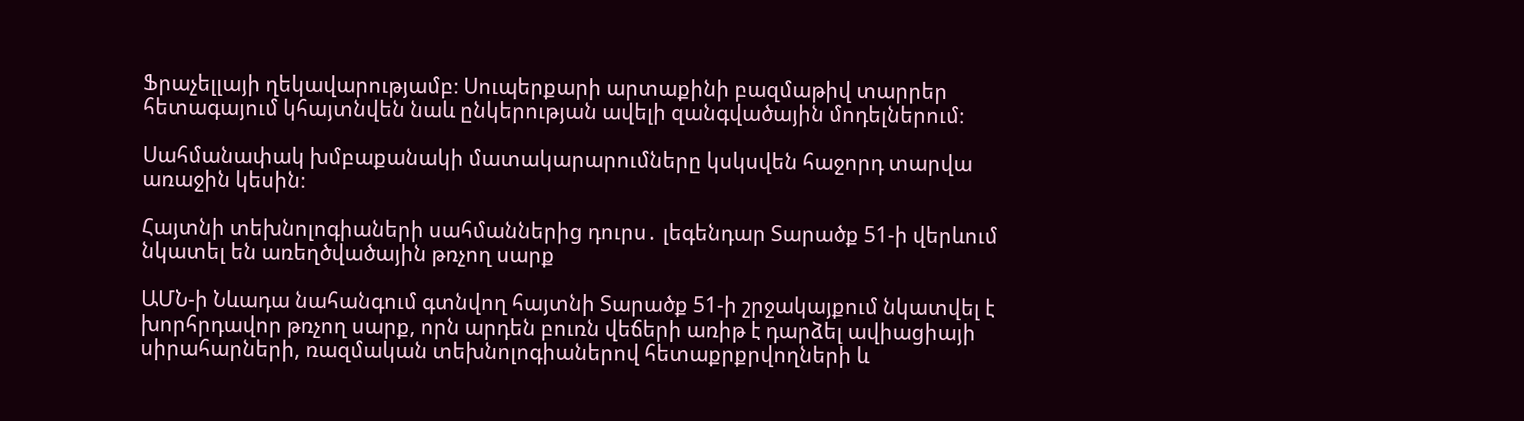Ֆրաչելլայի ղեկավարությամբ։ Սուպերքարի արտաքինի բազմաթիվ տարրեր հետագայում կհայտնվեն նաև ընկերության ավելի զանգվածային մոդելներում։

Սահմանափակ խմբաքանակի մատակարարումները կսկսվեն հաջորդ տարվա առաջին կեսին։

Հայտնի տեխնոլոգիաների սահմաններից դուրս․ լեգենդար Տարածք 51-ի վերևում նկատել են առեղծվածային թռչող սարք

ԱՄՆ-ի Նևադա նահանգում գտնվող հայտնի Տարածք 51-ի շրջակայքում նկատվել է խորհրդավոր թռչող սարք, որն արդեն բուռն վեճերի առիթ է դարձել ավիացիայի սիրահարների, ռազմական տեխնոլոգիաներով հետաքրքրվողների և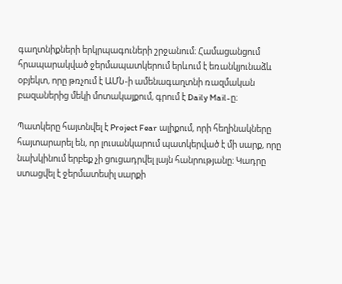գաղտնիքների երկրպագուների շրջանում։ Համացանցում հրապարակված ջերմապատկերում երևում է եռանկյունաձև օբյեկտ, որը թռչում է ԱՄՆ-ի ամենագաղտնի ռազմական բազաներից մեկի մոտակայքում, գրում է Daily Mail-ը։

Պատկերը հայտնվել է Project Fear ալիքում, որի հեղինակները հայտարարել են, որ լուսանկարում պատկերված է մի սարք, որը նախկինում երբեք չի ցուցադրվել լայն հանրությանը։ Կադրը ստացվել է ջերմատեսիլ սարքի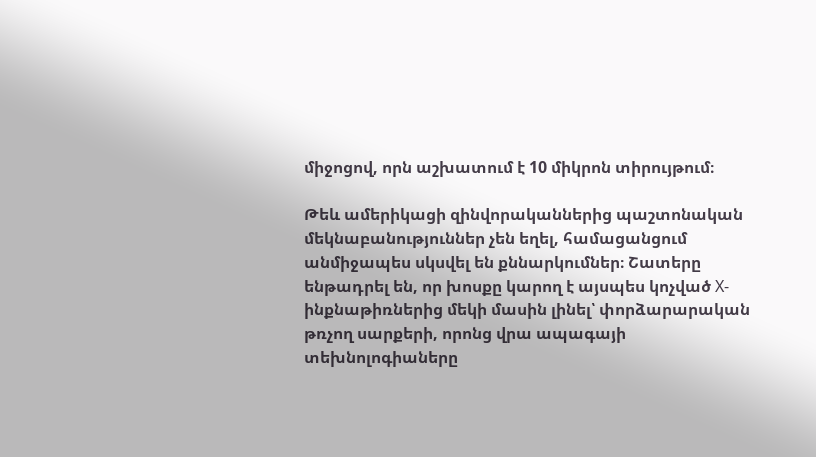միջոցով, որն աշխատում է 10 միկրոն տիրույթում։

Թեև ամերիկացի զինվորականներից պաշտոնական մեկնաբանություններ չեն եղել, համացանցում անմիջապես սկսվել են քննարկումներ։ Շատերը ենթադրել են, որ խոսքը կարող է այսպես կոչված X-ինքնաթիռներից մեկի մասին լինել՝ փորձարարական թռչող սարքերի, որոնց վրա ապագայի տեխնոլոգիաները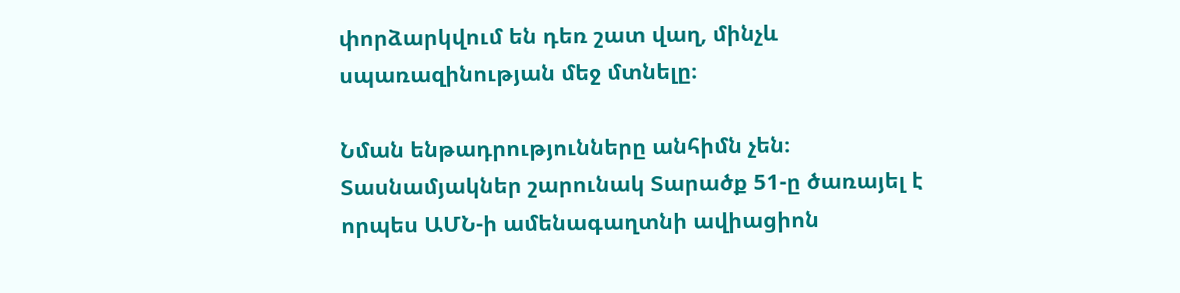փորձարկվում են դեռ շատ վաղ, մինչև սպառազինության մեջ մտնելը։

Նման ենթադրությունները անհիմն չեն։ Տասնամյակներ շարունակ Տարածք 51-ը ծառայել է որպես ԱՄՆ-ի ամենագաղտնի ավիացիոն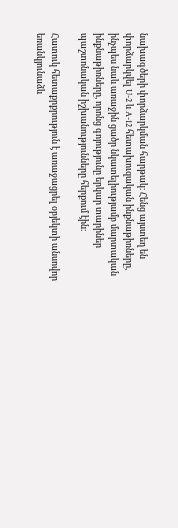նախագծերի փորձարկման հարթակ։ Հենց այստեղ են փորձարկվել U-2 և A-12 հետախուզական ինքնաթիռները, ինչպես նաև առաջին ցածր նկատելիությամբ մարտական ինքնաթիռները, որոնց գոյությունը երկար տարիներ պաշտոնական իշխանությունները հերքում էին։

Հատուկ հետաքրքրություն է առաջացրել օբյեկտի անսովոր եռանկյունաձև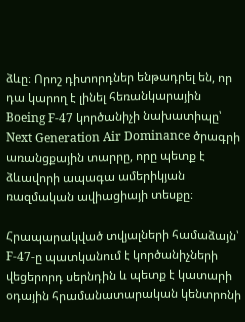ձևը։ Որոշ դիտորդներ ենթադրել են, որ դա կարող է լինել հեռանկարային Boeing F-47 կործանիչի նախատիպը՝ Next Generation Air Dominance ծրագրի առանցքային տարրը, որը պետք է ձևավորի ապագա ամերիկյան ռազմական ավիացիայի տեսքը։

Հրապարակված տվյալների համաձայն՝ F-47-ը պատկանում է կործանիչների վեցերորդ սերնդին և պետք է կատարի օդային հրամանատարական կենտրոնի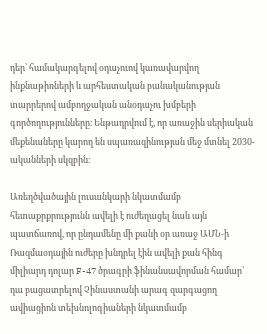դեր՝ համակարգելով օդաչուով կառավարվող ինքնաթիռների և արհեստական բանականության տարրերով ամբողջական անօդաչու խմբերի գործողությունները։ Ենթադրվում է, որ առաջին սերիական մեքենաները կարող են սպառազինության մեջ մտնել 2030-ականների սկզբին։

Առեղծվածային լուսանկարի նկատմամբ հետաքրքրությունն ավելի է ուժեղացել նաև այն պատճառով, որ ընդամենը մի քանի օր առաջ ԱՄՆ-ի Ռազմաօդային ուժերը խնդրել էին ավելի քան հինգ միլիարդ դոլար F-47 ծրագրի ֆինանսավորման համար՝ դա բացատրելով Չինաստանի արագ զարգացող ավիացիոն տեխնոլոգիաների նկատմամբ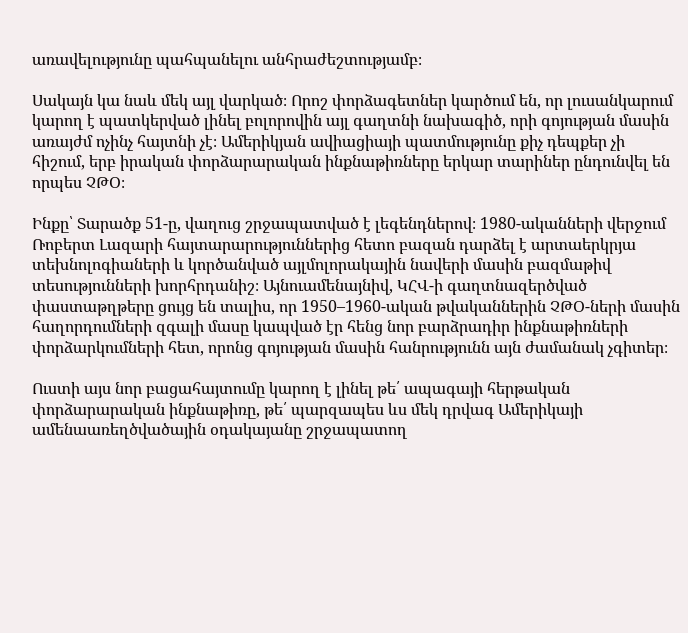առավելությունը պահպանելու անհրաժեշտությամբ։

Սակայն կա նաև մեկ այլ վարկած։ Որոշ փորձագետներ կարծում են, որ լուսանկարում կարող է պատկերված լինել բոլորովին այլ գաղտնի նախագիծ, որի գոյության մասին առայժմ ոչինչ հայտնի չէ։ Ամերիկյան ավիացիայի պատմությունը քիչ դեպքեր չի հիշում, երբ իրական փորձարարական ինքնաթիռները երկար տարիներ ընդունվել են որպես ՉԹՕ։

Ինքը՝ Տարածք 51-ը, վաղուց շրջապատված է լեգենդներով։ 1980-ականների վերջում Ռոբերտ Լազարի հայտարարություններից հետո բազան դարձել է արտաերկրյա տեխնոլոգիաների և կործանված այլմոլորակային նավերի մասին բազմաթիվ տեսությունների խորհրդանիշ։ Այնուամենայնիվ, ԿՀՎ-ի գաղտնազերծված փաստաթղթերը ցույց են տալիս, որ 1950–1960-ական թվականներին ՉԹՕ-ների մասին հաղորդումների զգալի մասը կապված էր հենց նոր բարձրադիր ինքնաթիռների փորձարկումների հետ, որոնց գոյության մասին հանրությունն այն ժամանակ չգիտեր։

Ուստի այս նոր բացահայտումը կարող է լինել թե՛ ապագայի հերթական փորձարարական ինքնաթիռը, թե՛ պարզապես ևս մեկ դրվագ Ամերիկայի ամենաառեղծվածային օդակայանը շրջապատող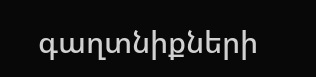գաղտնիքների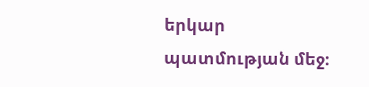երկար պատմության մեջ։